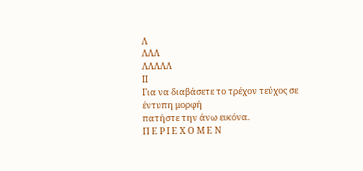Λ
ΛΛΛ
ΛΛΛΛΛ
ΙΙ
Για να διαβάσετε το τρέχον τεύχος σε έντυπη μορφή
πατήστε την άνω εικόνα.
Π Ε Ρ Ι Ε Χ Ο Μ Ε Ν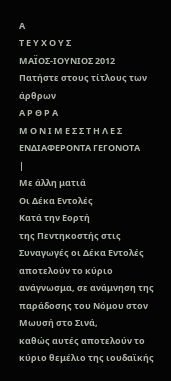Α
Τ Ε Υ Χ Ο Υ Σ
ΜΑΪΟΣ-ΙΟΥΝΙΟΣ 2012
Πατήστε στους τίτλους των
άρθρων
Α Ρ Θ Ρ Α
Μ Ο Ν Ι Μ Ε Σ Σ Τ Η Λ Ε Σ
ΕΝΔΙΑΦΕΡΟΝΤΑ ΓΕΓΟΝΟΤΑ
|
Με άλλη ματιά
Οι Δέκα Εντολές
Κατά την Εορτή
της Πεντηκοστής στις Συναγωγές οι Δέκα Εντολές αποτελούν το κύριο
ανάγνωσμα, σε ανάμνηση της παράδοσης του Νόμου στον Μωυσή στο Σινά,
καθώς αυτές αποτελούν το κύριο θεμέλιο της ιουδαϊκής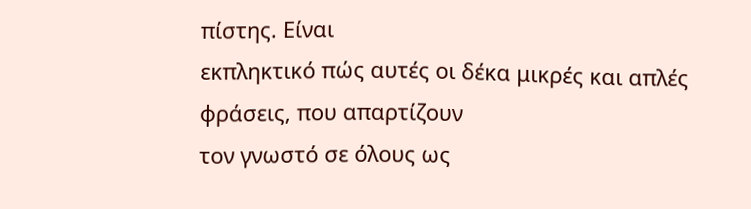πίστης. Είναι
εκπληκτικό πώς αυτές οι δέκα μικρές και απλές φράσεις, που απαρτίζουν
τον γνωστό σε όλους ως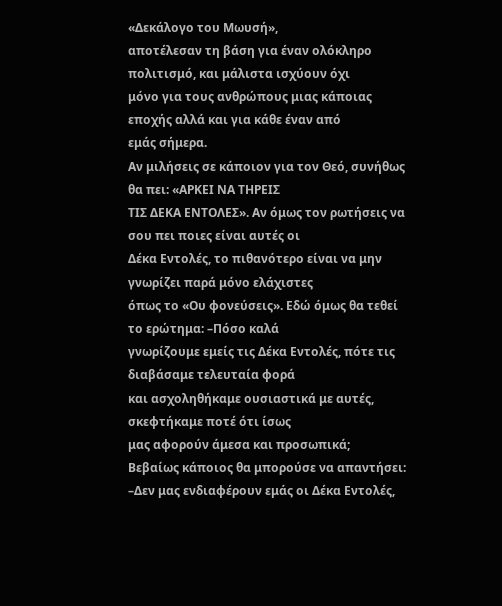«Δεκάλογο του Μωυσή»,
αποτέλεσαν τη βάση για έναν ολόκληρο πολιτισμό, και μάλιστα ισχύουν όχι
μόνο για τους ανθρώπους μιας κάποιας εποχής αλλά και για κάθε έναν από
εμάς σήμερα.
Αν μιλήσεις σε κάποιον για τον Θεό, συνήθως θα πει: «ΑΡΚΕΙ ΝΑ ΤΗΡΕΙΣ
ΤΙΣ ΔΕΚΑ ΕΝΤΟΛΕΣ». Αν όμως τον ρωτήσεις να σου πει ποιες είναι αυτές οι
Δέκα Εντολές, το πιθανότερο είναι να μην γνωρίζει παρά μόνο ελάχιστες
όπως το «Ου φονεύσεις». Εδώ όμως θα τεθεί το ερώτημα: –Πόσο καλά
γνωρίζουμε εμείς τις Δέκα Εντολές, πότε τις διαβάσαμε τελευταία φορά
και ασχοληθήκαμε ουσιαστικά με αυτές, σκεφτήκαμε ποτέ ότι ίσως
μας αφορούν άμεσα και προσωπικά;
Βεβαίως κάποιος θα μπορούσε να απαντήσει:
–Δεν μας ενδιαφέρουν εμάς οι Δέκα Εντολές,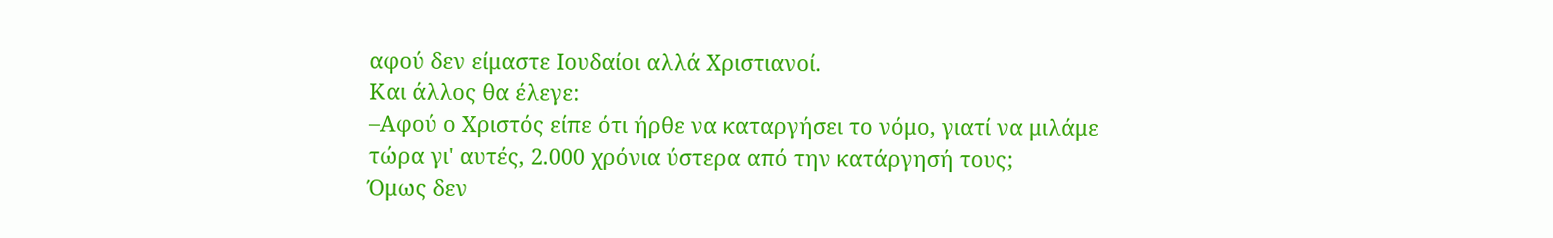αφού δεν είμαστε Ιουδαίοι αλλά Χριστιανοί.
Και άλλος θα έλεγε:
–Αφού ο Χριστός είπε ότι ήρθε να καταργήσει το νόμο, γιατί να μιλάμε
τώρα γι' αυτές, 2.000 χρόνια ύστερα από την κατάργησή τους;
Όμως δεν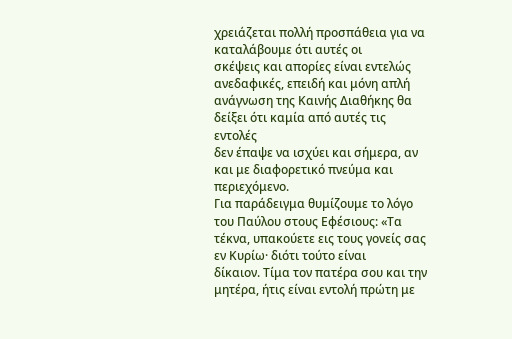χρειάζεται πολλή προσπάθεια για να καταλάβουμε ότι αυτές οι
σκέψεις και απορίες είναι εντελώς ανεδαφικές, επειδή και μόνη απλή
ανάγνωση της Καινής Διαθήκης θα δείξει ότι καμία από αυτές τις εντολές
δεν έπαψε να ισχύει και σήμερα, αν και με διαφορετικό πνεύμα και
περιεχόμενο.
Για παράδειγμα θυμίζουμε το λόγο του Παύλου στους Εφέσιους: «Τα
τέκνα, υπακούετε εις τους γονείς σας εν Κυρίω· διότι τούτο είναι
δίκαιον. Τίμα τον πατέρα σου και την μητέρα, ήτις είναι εντολή πρώτη με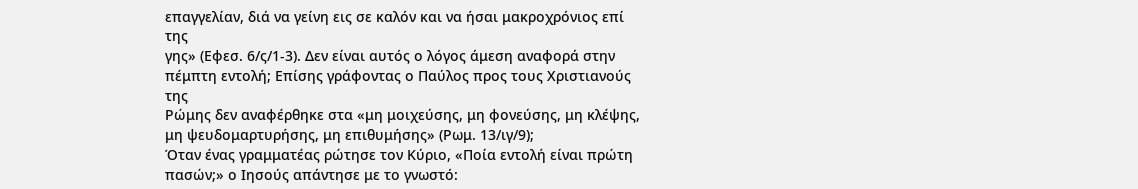επαγγελίαν, διά να γείνη εις σε καλόν και να ήσαι μακροχρόνιος επί της
γης» (Εφεσ. 6/ς/1-3). Δεν είναι αυτός ο λόγος άμεση αναφορά στην
πέμπτη εντολή; Επίσης γράφοντας ο Παύλος προς τους Χριστιανούς της
Ρώμης δεν αναφέρθηκε στα «μη μοιχεύσης, μη φονεύσης, μη κλέψης, μη ψευδομαρτυρήσης, μη επιθυμήσης» (Ρωμ. 13/ιγ/9);
Όταν ένας γραμματέας ρώτησε τον Κύριο, «Ποία εντολή είναι πρώτη πασών;» ο Ιησούς απάντησε με το γνωστό: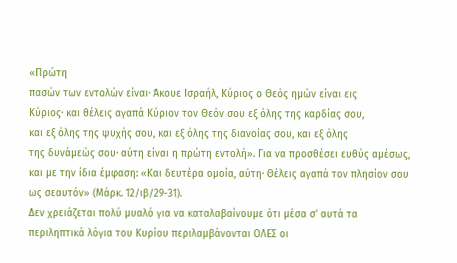«Πρώτη
πασών των εντολών είναι· Άκουε Ισραήλ, Κύριος ο Θεός ημών είναι εις
Κύριος· και θέλεις αγαπά Κύριον τον Θεόν σου εξ όλης της καρδίας σου,
και εξ όλης της ψυχής σου, και εξ όλης της διανοίας σου, και εξ όλης
της δυνάμεώς σου· αύτη είναι η πρώτη εντολή». Για να προσθέσει ευθύς αμέσως, και με την ίδια έμφαση: «Και δευτέρα ομοία, αύτη· Θέλεις αγαπά τον πλησίον σου ως σεαυτόν» (Μάρκ. 12/ιβ/29-31).
Δεν χρειάζεται πολύ μυαλό για να καταλαβαίνουμε ότι μέσα σ' αυτά τα
περιληπτικά λόγια του Κυρίου περιλαμβάνονται ΟΛΕΣ οι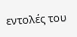εντολές του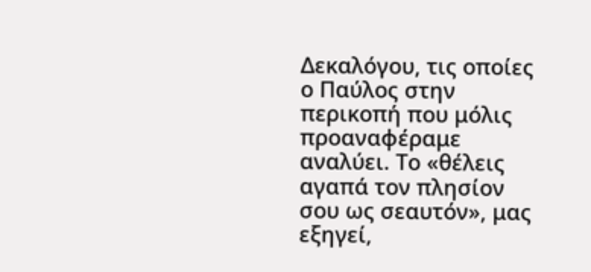Δεκαλόγου, τις οποίες ο Παύλος στην περικοπή που μόλις προαναφέραμε
αναλύει. Το «θέλεις αγαπά τον πλησίον σου ως σεαυτόν», μας εξηγεί,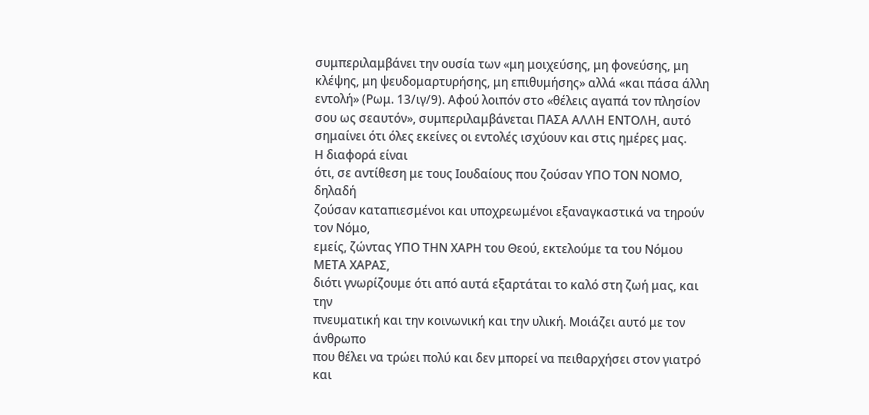συμπεριλαμβάνει την ουσία των «μη μοιχεύσης, μη φονεύσης, μη κλέψης, μη ψευδομαρτυρήσης, μη επιθυμήσης» αλλά «και πάσα άλλη εντολή» (Ρωμ. 13/ιγ/9). Αφού λοιπόν στο «θέλεις αγαπά τον πλησίον σου ως σεαυτόν», συμπεριλαμβάνεται ΠΑΣΑ ΑΛΛΗ ΕΝΤΟΛΗ, αυτό σημαίνει ότι όλες εκείνες οι εντολές ισχύουν και στις ημέρες μας.
Η διαφορά είναι
ότι, σε αντίθεση με τους Ιουδαίους που ζούσαν ΥΠΟ ΤΟΝ ΝΟΜΟ, δηλαδή
ζούσαν καταπιεσμένοι και υποχρεωμένοι εξαναγκαστικά να τηρούν τον Νόμο,
εμείς, ζώντας ΥΠΟ ΤΗΝ ΧΑΡΗ του Θεού, εκτελούμε τα του Νόμου ΜΕΤΑ ΧΑΡΑΣ,
διότι γνωρίζουμε ότι από αυτά εξαρτάται το καλό στη ζωή μας, και την
πνευματική και την κοινωνική και την υλική. Μοιάζει αυτό με τον άνθρωπο
που θέλει να τρώει πολύ και δεν μπορεί να πειθαρχήσει στον γιατρό και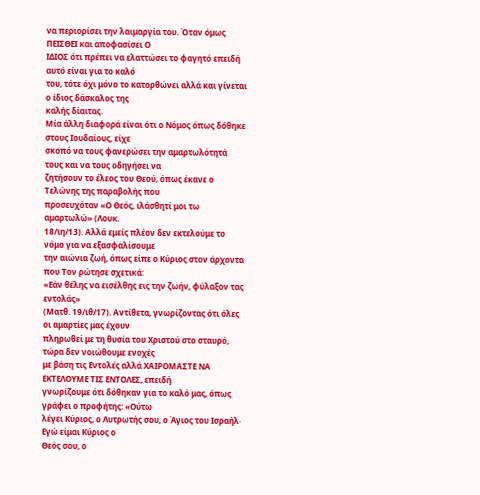να περιορίσει την λαιμαργία του. Όταν όμως ΠΕΙΣΘΕΙ και αποφασίσει Ο
ΙΔΙΟΣ ότι πρέπει να ελαττώσει το φαγητό επειδή αυτό είναι για το καλό
του, τότε όχι μόνο το κατορθώνει αλλά και γίνεται ο ίδιος δάσκαλος της
καλής δίαιτας.
Μία άλλη διαφορά είναι ότι ο Νόμος όπως δόθηκε στους Ιουδαίους, είχε
σκοπό να τους φανερώσει την αμαρτωλότητά τους και να τους οδηγήσει να
ζητήσουν το έλεος του Θεού, όπως έκανε ο Τελώνης της παραβολής που
προσευχόταν «Ο Θεός, ιλάσθητί μοι τω αμαρτωλώ» (Λουκ.
18/ιη/13). Αλλά εμείς πλέον δεν εκτελούμε το νόμο για να εξασφαλίσουμε
την αιώνια ζωή, όπως είπε ο Κύριος στον άρχοντα που Τον ρώτησε σχετικά:
«Εάν θέλης να εισέλθης εις την ζωήν, φύλαξον τας εντολάς»
(Ματθ. 19/ιθ/17). Αντίθετα, γνωρίζοντας ότι όλες οι αμαρτίες μας έχουν
πληρωθεί με τη θυσία του Χριστού στο σταυρό, τώρα δεν νοιώθουμε ενοχές
με βάση τις Εντολές αλλά ΧΑΙΡΟΜΑΣΤΕ ΝΑ ΕΚΤΕΛΟΥΜΕ ΤΙΣ ΕΝΤΟΛΕΣ, επειδή
γνωρίζουμε ότι δόθηκαν για το καλό μας, όπως γράφει ο προφήτης: «Ούτω
λέγει Κύριος, ο Λυτρωτής σου, ο Άγιος του Ισραήλ· Εγώ είμαι Κύριος ο
Θεός σου, ο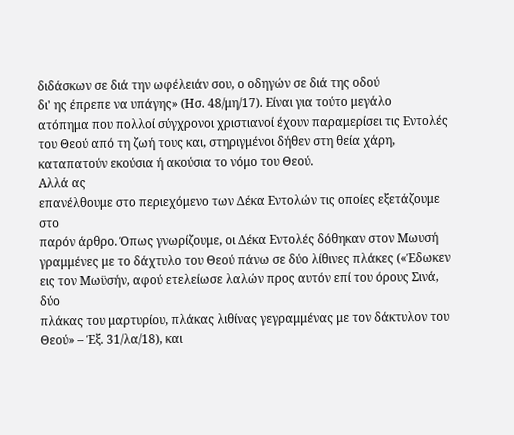διδάσκων σε διά την ωφέλειάν σου, ο οδηγών σε διά της οδού
δι' ης έπρεπε να υπάγης» (Ησ. 48/μη/17). Είναι για τούτο μεγάλο
ατόπημα που πολλοί σύγχρονοι χριστιανοί έχουν παραμερίσει τις Εντολές
του Θεού από τη ζωή τους και, στηριγμένοι δήθεν στη θεία χάρη,
καταπατούν εκούσια ή ακούσια το νόμο του Θεού.
Αλλά ας
επανέλθουμε στο περιεχόμενο των Δέκα Εντολών τις οποίες εξετάζουμε στο
παρόν άρθρο. Όπως γνωρίζουμε, οι Δέκα Εντολές δόθηκαν στον Μωυσή
γραμμένες με το δάχτυλο του Θεού πάνω σε δύο λίθινες πλάκες («Έδωκεν
εις τον Μωϋσήν, αφού ετελείωσε λαλών προς αυτόν επί του όρους Σινά, δύο
πλάκας του μαρτυρίου, πλάκας λιθίνας γεγραμμένας με τον δάκτυλον του
Θεού» – Έξ. 31/λα/18), και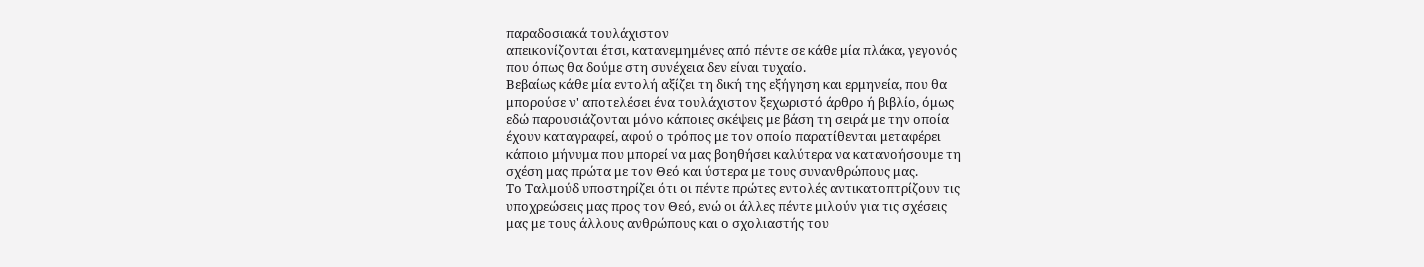παραδοσιακά τουλάχιστον
απεικονίζονται έτσι, κατανεμημένες από πέντε σε κάθε μία πλάκα, γεγονός
που όπως θα δούμε στη συνέχεια δεν είναι τυχαίο.
Βεβαίως κάθε μία εντολή αξίζει τη δική της εξήγηση και ερμηνεία, που θα
μπορούσε ν' αποτελέσει ένα τουλάχιστον ξεχωριστό άρθρο ή βιβλίο, όμως
εδώ παρουσιάζονται μόνο κάποιες σκέψεις με βάση τη σειρά με την οποία
έχουν καταγραφεί, αφού ο τρόπος με τον οποίο παρατίθενται μεταφέρει
κάποιο μήνυμα που μπορεί να μας βοηθήσει καλύτερα να κατανοήσουμε τη
σχέση μας πρώτα με τον Θεό και ύστερα με τους συνανθρώπους μας.
Το Ταλμούδ υποστηρίζει ότι οι πέντε πρώτες εντολές αντικατοπτρίζουν τις
υποχρεώσεις μας προς τον Θεό, ενώ οι άλλες πέντε μιλούν για τις σχέσεις
μας με τους άλλους ανθρώπους και ο σχολιαστής του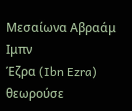Μεσαίωνα Αβραάμ Ιμπν
Έζρα (Ibn Ezra) θεωρούσε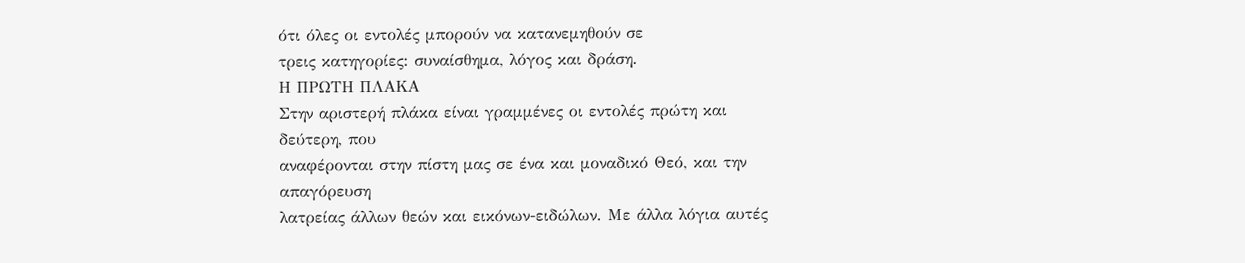ότι όλες οι εντολές μπορούν να κατανεμηθούν σε
τρεις κατηγορίες: συναίσθημα, λόγος και δράση.
Η ΠΡΩΤΗ ΠΛΑΚΑ
Στην αριστερή πλάκα είναι γραμμένες οι εντολές πρώτη και δεύτερη, που
αναφέρονται στην πίστη μας σε ένα και μοναδικό Θεό, και την απαγόρευση
λατρείας άλλων θεών και εικόνων-ειδώλων. Με άλλα λόγια αυτές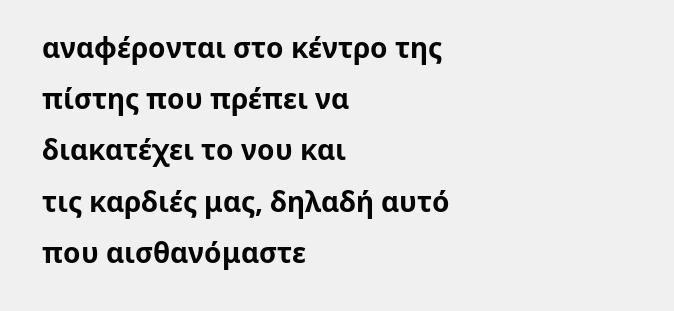αναφέρονται στο κέντρο της πίστης που πρέπει να διακατέχει το νου και
τις καρδιές μας, δηλαδή αυτό που αισθανόμαστε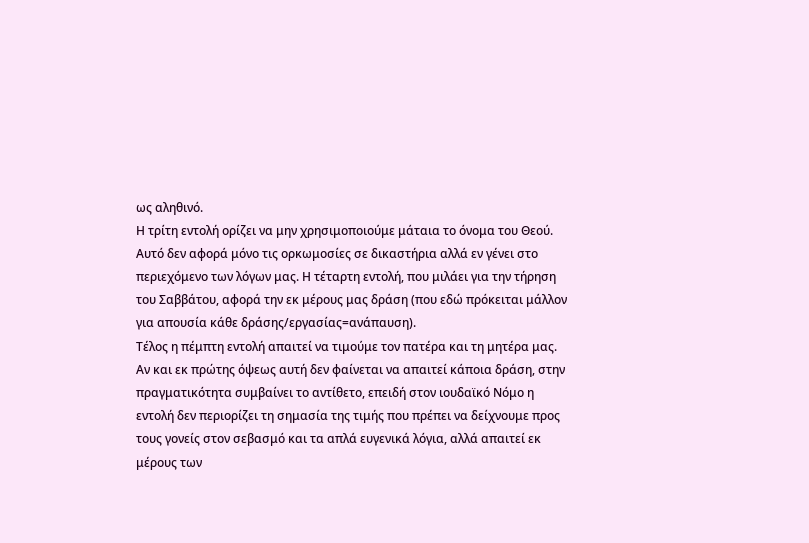ως αληθινό.
Η τρίτη εντολή ορίζει να μην χρησιμοποιούμε μάταια το όνομα του Θεού.
Αυτό δεν αφορά μόνο τις ορκωμοσίες σε δικαστήρια αλλά εν γένει στο
περιεχόμενο των λόγων μας. Η τέταρτη εντολή, που μιλάει για την τήρηση
του Σαββάτου, αφορά την εκ μέρους μας δράση (που εδώ πρόκειται μάλλον
για απουσία κάθε δράσης/εργασίας=ανάπαυση).
Τέλος η πέμπτη εντολή απαιτεί να τιμούμε τον πατέρα και τη μητέρα μας.
Αν και εκ πρώτης όψεως αυτή δεν φαίνεται να απαιτεί κάποια δράση, στην
πραγματικότητα συμβαίνει το αντίθετο, επειδή στον ιουδαϊκό Νόμο η
εντολή δεν περιορίζει τη σημασία της τιμής που πρέπει να δείχνουμε προς
τους γονείς στον σεβασμό και τα απλά ευγενικά λόγια, αλλά απαιτεί εκ
μέρους των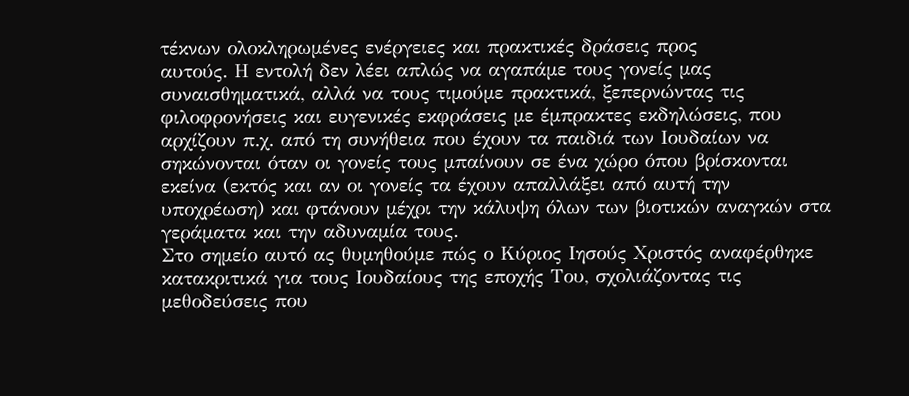τέκνων ολοκληρωμένες ενέργειες και πρακτικές δράσεις προς
αυτούς. Η εντολή δεν λέει απλώς να αγαπάμε τους γονείς μας
συναισθηματικά, αλλά να τους τιμούμε πρακτικά, ξεπερνώντας τις
φιλοφρονήσεις και ευγενικές εκφράσεις με έμπρακτες εκδηλώσεις, που
αρχίζουν π.χ. από τη συνήθεια που έχουν τα παιδιά των Ιουδαίων να
σηκώνονται όταν οι γονείς τους μπαίνουν σε ένα χώρο όπου βρίσκονται
εκείνα (εκτός και αν οι γονείς τα έχουν απαλλάξει από αυτή την
υποχρέωση) και φτάνουν μέχρι την κάλυψη όλων των βιοτικών αναγκών στα
γεράματα και την αδυναμία τους.
Στο σημείο αυτό ας θυμηθούμε πώς ο Κύριος Ιησούς Χριστός αναφέρθηκε
κατακριτικά για τους Ιουδαίους της εποχής Του, σχολιάζοντας τις
μεθοδεύσεις που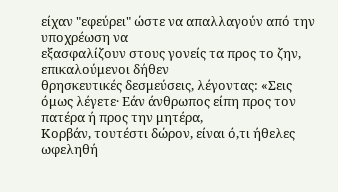είχαν "εφεύρει" ώστε να απαλλαγούν από την υποχρέωση να
εξασφαλίζουν στους γονείς τα προς το ζην, επικαλούμενοι δήθεν
θρησκευτικές δεσμεύσεις, λέγοντας: «Σεις
όμως λέγετε· Εάν άνθρωπος είπη προς τον πατέρα ή προς την μητέρα,
Κορβάν, τουτέστι δώρον, είναι ό,τι ήθελες ωφεληθή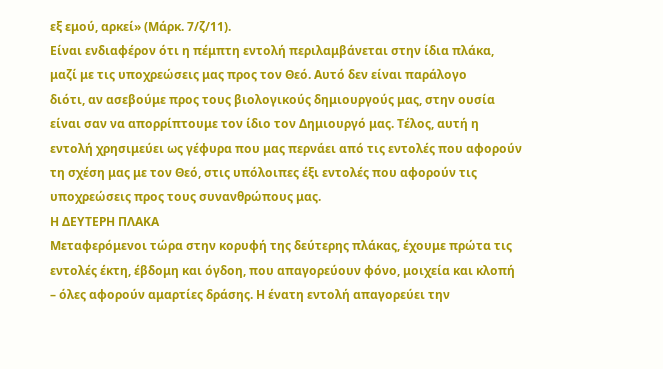εξ εμού, αρκεί» (Μάρκ. 7/ζ/11).
Είναι ενδιαφέρον ότι η πέμπτη εντολή περιλαμβάνεται στην ίδια πλάκα,
μαζί με τις υποχρεώσεις μας προς τον Θεό. Αυτό δεν είναι παράλογο
διότι, αν ασεβούμε προς τους βιολογικούς δημιουργούς μας, στην ουσία
είναι σαν να απορρίπτουμε τον ίδιο τον Δημιουργό μας. Τέλος, αυτή η
εντολή χρησιμεύει ως γέφυρα που μας περνάει από τις εντολές που αφορούν
τη σχέση μας με τον Θεό, στις υπόλοιπες έξι εντολές που αφορούν τις
υποχρεώσεις προς τους συνανθρώπους μας.
Η ΔΕΥΤΕΡΗ ΠΛΑΚΑ
Μεταφερόμενοι τώρα στην κορυφή της δεύτερης πλάκας, έχουμε πρώτα τις
εντολές έκτη, έβδομη και όγδοη, που απαγορεύουν φόνο, μοιχεία και κλοπή
– όλες αφορούν αμαρτίες δράσης. Η ένατη εντολή απαγορεύει την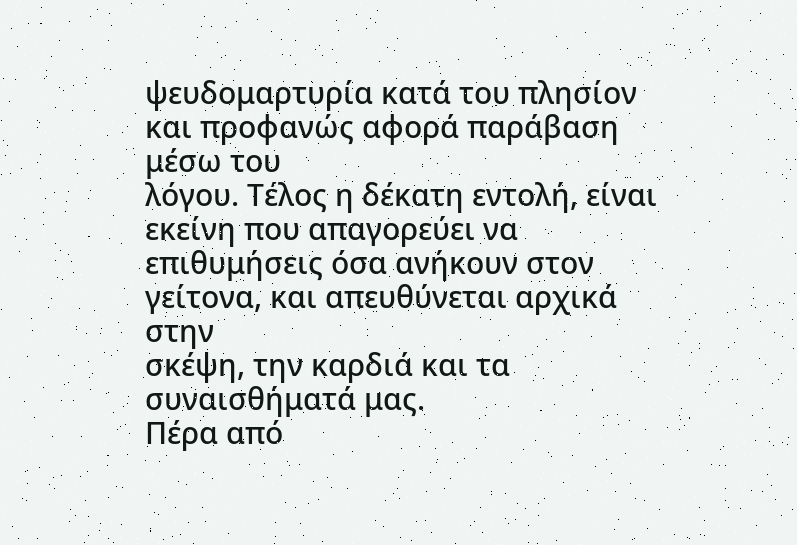ψευδομαρτυρία κατά του πλησίον και προφανώς αφορά παράβαση μέσω του
λόγου. Τέλος η δέκατη εντολή, είναι εκείνη που απαγορεύει να
επιθυμήσεις όσα ανήκουν στον γείτονα, και απευθύνεται αρχικά στην
σκέψη, την καρδιά και τα συναισθήματά μας.
Πέρα από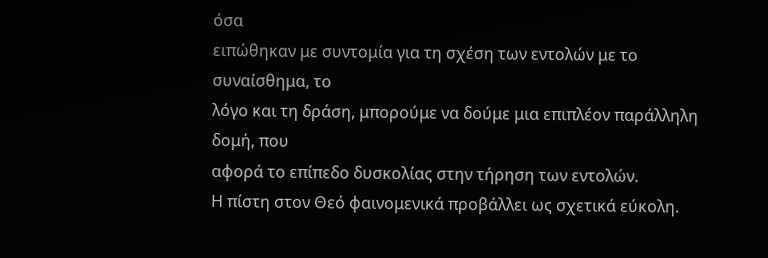όσα
ειπώθηκαν με συντομία για τη σχέση των εντολών με το συναίσθημα, το
λόγο και τη δράση, μπορούμε να δούμε μια επιπλέον παράλληλη δομή, που
αφορά το επίπεδο δυσκολίας στην τήρηση των εντολών.
Η πίστη στον Θεό φαινομενικά προβάλλει ως σχετικά εύκολη.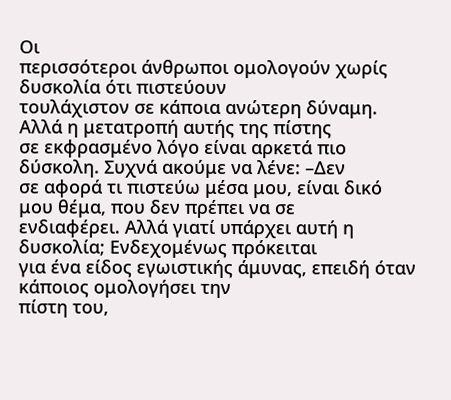Οι
περισσότεροι άνθρωποι ομολογούν χωρίς δυσκολία ότι πιστεύουν
τουλάχιστον σε κάποια ανώτερη δύναμη. Αλλά η μετατροπή αυτής της πίστης
σε εκφρασμένο λόγο είναι αρκετά πιο δύσκολη. Συχνά ακούμε να λένε: –Δεν
σε αφορά τι πιστεύω μέσα μου, είναι δικό μου θέμα, που δεν πρέπει να σε
ενδιαφέρει. Αλλά γιατί υπάρχει αυτή η δυσκολία; Ενδεχομένως πρόκειται
για ένα είδος εγωιστικής άμυνας, επειδή όταν κάποιος ομολογήσει την
πίστη του,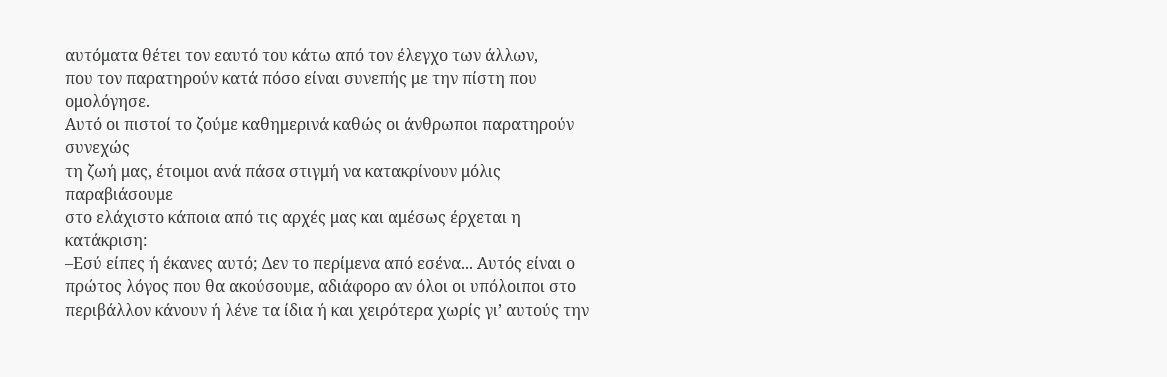αυτόματα θέτει τον εαυτό του κάτω από τον έλεγχο των άλλων,
που τον παρατηρούν κατά πόσο είναι συνεπής με την πίστη που ομολόγησε.
Αυτό οι πιστοί το ζούμε καθημερινά καθώς οι άνθρωποι παρατηρούν συνεχώς
τη ζωή μας, έτοιμοι ανά πάσα στιγμή να κατακρίνουν μόλις παραβιάσουμε
στο ελάχιστο κάποια από τις αρχές μας και αμέσως έρχεται η κατάκριση:
–Εσύ είπες ή έκανες αυτό; Δεν το περίμενα από εσένα... Αυτός είναι ο
πρώτος λόγος που θα ακούσουμε, αδιάφορο αν όλοι οι υπόλοιποι στο
περιβάλλον κάνουν ή λένε τα ίδια ή και χειρότερα χωρίς γι’ αυτούς την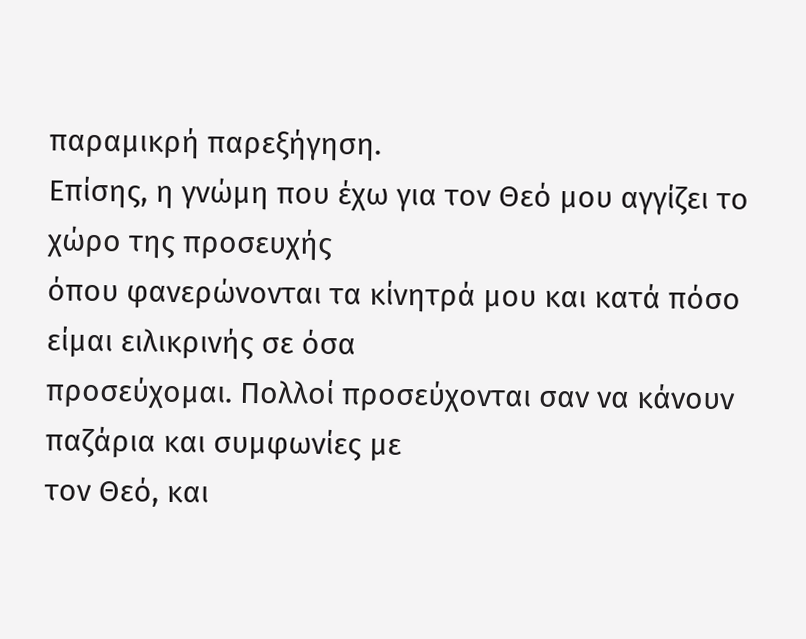παραμικρή παρεξήγηση.
Επίσης, η γνώμη που έχω για τον Θεό μου αγγίζει το χώρο της προσευχής
όπου φανερώνονται τα κίνητρά μου και κατά πόσο είμαι ειλικρινής σε όσα
προσεύχομαι. Πολλοί προσεύχονται σαν να κάνουν παζάρια και συμφωνίες με
τον Θεό, και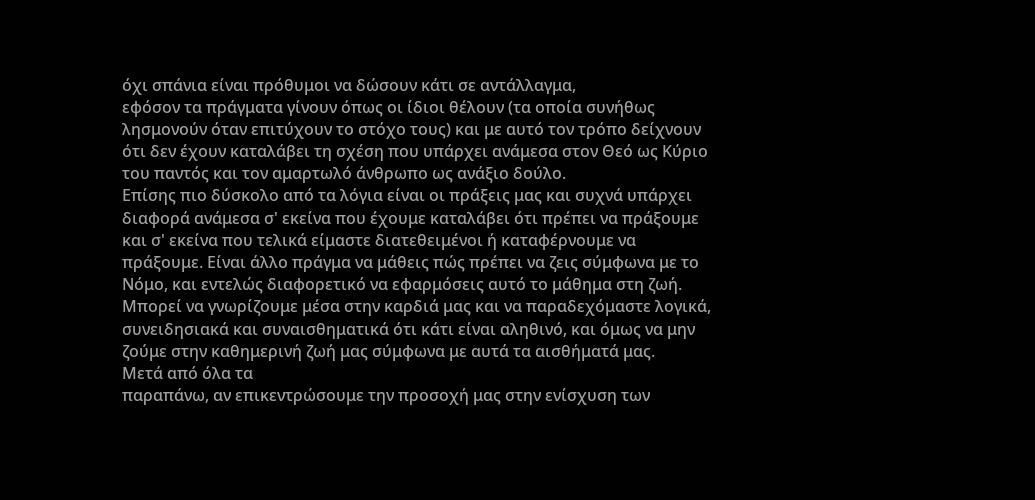όχι σπάνια είναι πρόθυμοι να δώσουν κάτι σε αντάλλαγμα,
εφόσον τα πράγματα γίνουν όπως οι ίδιοι θέλουν (τα οποία συνήθως
λησμονούν όταν επιτύχουν το στόχο τους) και με αυτό τον τρόπο δείχνουν
ότι δεν έχουν καταλάβει τη σχέση που υπάρχει ανάμεσα στον Θεό ως Κύριο
του παντός και τον αμαρτωλό άνθρωπο ως ανάξιο δούλο.
Επίσης πιο δύσκολο από τα λόγια είναι οι πράξεις μας και συχνά υπάρχει
διαφορά ανάμεσα σ' εκείνα που έχουμε καταλάβει ότι πρέπει να πράξουμε
και σ' εκείνα που τελικά είμαστε διατεθειμένοι ή καταφέρνουμε να
πράξουμε. Είναι άλλο πράγμα να μάθεις πώς πρέπει να ζεις σύμφωνα με το
Νόμο, και εντελώς διαφορετικό να εφαρμόσεις αυτό το μάθημα στη ζωή.
Μπορεί να γνωρίζουμε μέσα στην καρδιά μας και να παραδεχόμαστε λογικά,
συνειδησιακά και συναισθηματικά ότι κάτι είναι αληθινό, και όμως να μην
ζούμε στην καθημερινή ζωή μας σύμφωνα με αυτά τα αισθήματά μας.
Μετά από όλα τα
παραπάνω, αν επικεντρώσουμε την προσοχή μας στην ενίσχυση των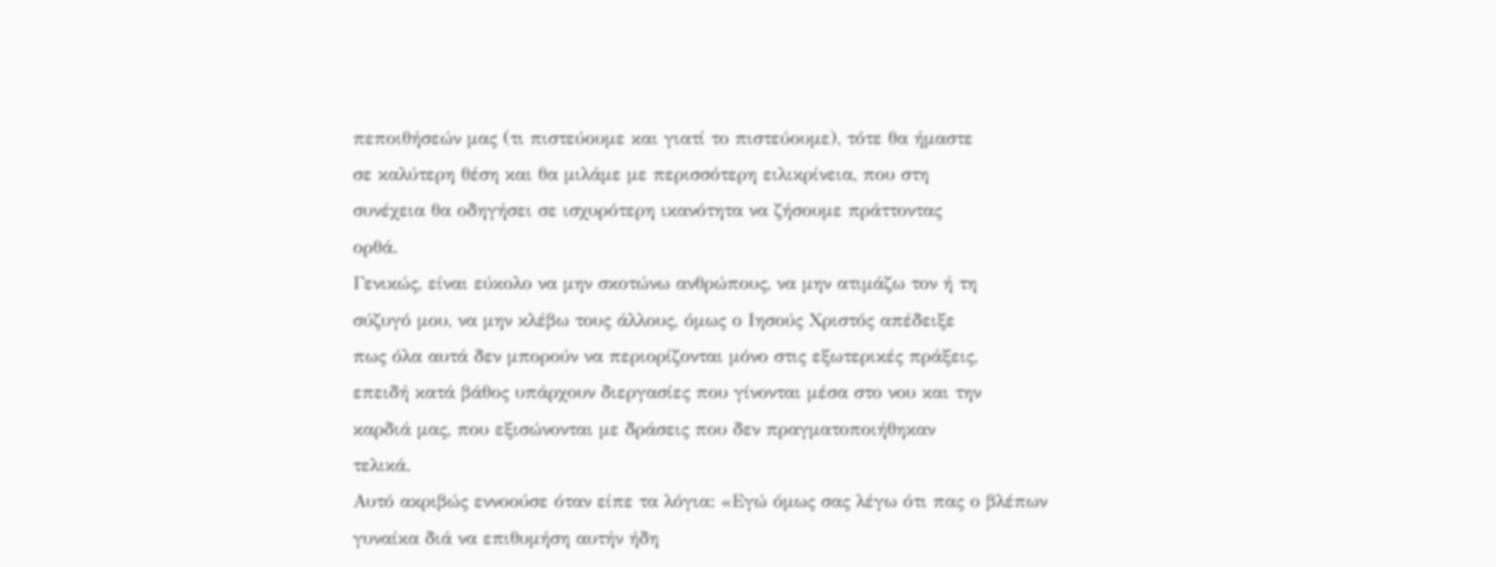πεποιθήσεών μας (τι πιστεύουμε και γιατί το πιστεύουμε), τότε θα ήμαστε
σε καλύτερη θέση και θα μιλάμε με περισσότερη ειλικρίνεια, που στη
συνέχεια θα οδηγήσει σε ισχυρότερη ικανότητα να ζήσουμε πράττοντας
ορθά.
Γενικώς, είναι εύκολο να μην σκοτώνω ανθρώπους, να μην ατιμάζω τον ή τη
σύζυγό μου, να μην κλέβω τους άλλους, όμως ο Ιησούς Χριστός απέδειξε
πως όλα αυτά δεν μπορούν να περιορίζονται μόνο στις εξωτερικές πράξεις,
επειδή κατά βάθος υπάρχουν διεργασίες που γίνονται μέσα στο νου και την
καρδιά μας, που εξισώνονται με δράσεις που δεν πραγματοποιήθηκαν
τελικά.
Αυτό ακριβώς εννοούσε όταν είπε τα λόγια: «Εγώ όμως σας λέγω ότι πας ο βλέπων γυναίκα διά να επιθυμήση αυτήν ήδη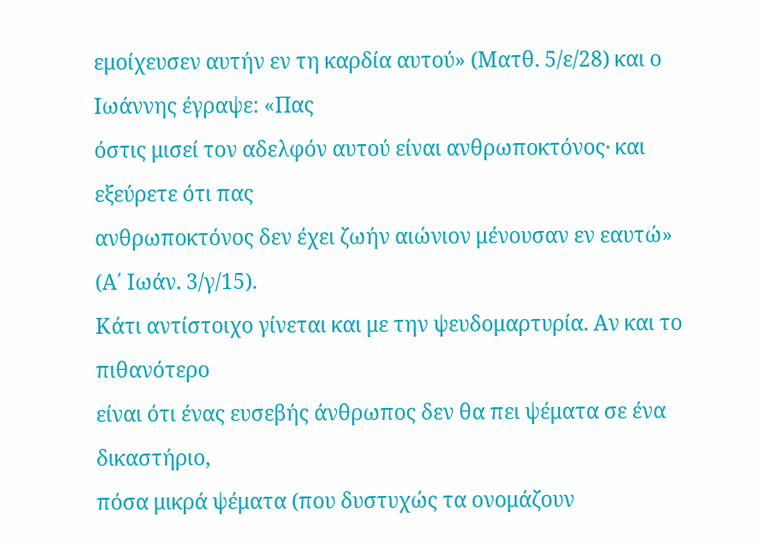εμοίχευσεν αυτήν εν τη καρδία αυτού» (Ματθ. 5/ε/28) και ο Ιωάννης έγραψε: «Πας
όστις μισεί τον αδελφόν αυτού είναι ανθρωποκτόνος· και εξεύρετε ότι πας
ανθρωποκτόνος δεν έχει ζωήν αιώνιον μένουσαν εν εαυτώ» (Α΄ Ιωάν. 3/γ/15).
Κάτι αντίστοιχο γίνεται και με την ψευδομαρτυρία. Αν και το πιθανότερο
είναι ότι ένας ευσεβής άνθρωπος δεν θα πει ψέματα σε ένα δικαστήριο,
πόσα μικρά ψέματα (που δυστυχώς τα ονομάζουν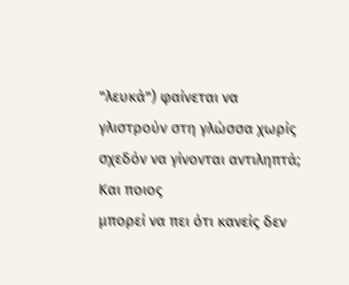"λευκά") φαίνεται να
γλιστρούν στη γλώσσα χωρίς σχεδόν να γίνονται αντιληπτά; Και ποιος
μπορεί να πει ότι κανείς δεν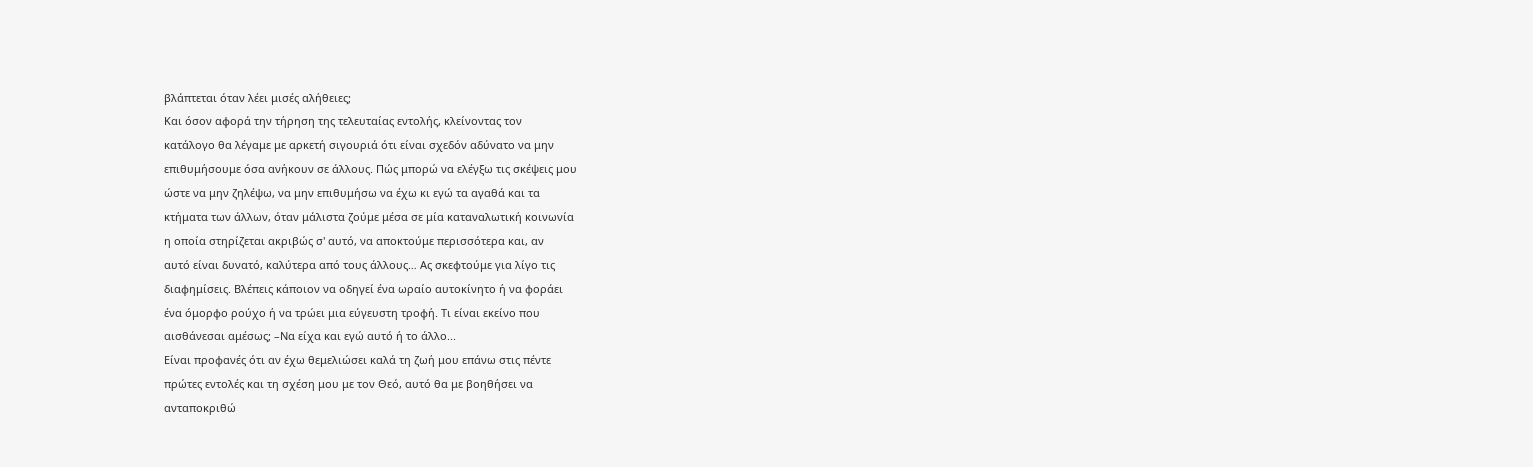βλάπτεται όταν λέει μισές αλήθειες;
Και όσον αφορά την τήρηση της τελευταίας εντολής, κλείνοντας τον
κατάλογο θα λέγαμε με αρκετή σιγουριά ότι είναι σχεδόν αδύνατο να μην
επιθυμήσουμε όσα ανήκουν σε άλλους. Πώς μπορώ να ελέγξω τις σκέψεις μου
ώστε να μην ζηλέψω, να μην επιθυμήσω να έχω κι εγώ τα αγαθά και τα
κτήματα των άλλων, όταν μάλιστα ζούμε μέσα σε μία καταναλωτική κοινωνία
η οποία στηρίζεται ακριβώς σ' αυτό, να αποκτούμε περισσότερα και, αν
αυτό είναι δυνατό, καλύτερα από τους άλλους… Ας σκεφτούμε για λίγο τις
διαφημίσεις. Βλέπεις κάποιον να οδηγεί ένα ωραίο αυτοκίνητο ή να φοράει
ένα όμορφο ρούχο ή να τρώει μια εύγευστη τροφή. Τι είναι εκείνο που
αισθάνεσαι αμέσως; –Να είχα και εγώ αυτό ή το άλλο...
Είναι προφανές ότι αν έχω θεμελιώσει καλά τη ζωή μου επάνω στις πέντε
πρώτες εντολές και τη σχέση μου με τον Θεό, αυτό θα με βοηθήσει να
ανταποκριθώ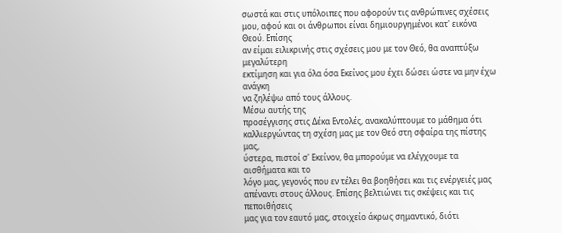σωστά και στις υπόλοιπες που αφορούν τις ανθρώπινες σχέσεις
μου, αφού και οι άνθρωποι είναι δημιουργημένοι κατ' εικόνα Θεού. Επίσης
αν είμαι ειλικρινής στις σχέσεις μου με τον Θεό, θα αναπτύξω μεγαλύτερη
εκτίμηση και για όλα όσα Εκείνος μου έχει δώσει ώστε να μην έχω ανάγκη
να ζηλέψω από τους άλλους.
Μέσω αυτής της
προσέγγισης στις Δέκα Εντολές, ανακαλύπτουμε το μάθημα ότι
καλλιεργώντας τη σχέση μας με τον Θεό στη σφαίρα της πίστης μας,
ύστερα, πιστοί σ' Εκείνον, θα μπορούμε να ελέγχουμε τα αισθήματα και το
λόγο μας, γεγονός που εν τέλει θα βοηθήσει και τις ενέργειές μας
απέναντι στους άλλους. Επίσης βελτιώνει τις σκέψεις και τις πεποιθήσεις
μας για τον εαυτό μας, στοιχείο άκρως σημαντικό, διότι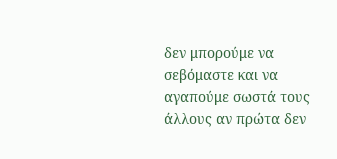δεν μπορούμε να
σεβόμαστε και να αγαπούμε σωστά τους άλλους αν πρώτα δεν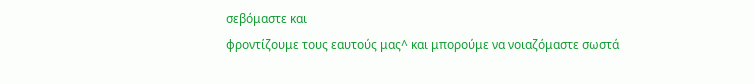σεβόμαστε και
φροντίζουμε τους εαυτούς μας^ και μπορούμε να νοιαζόμαστε σωστά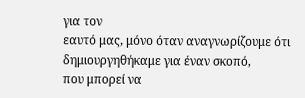για τον
εαυτό μας, μόνο όταν αναγνωρίζουμε ότι δημιουργηθήκαμε για έναν σκοπό,
που μπορεί να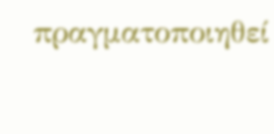πραγματοποιηθεί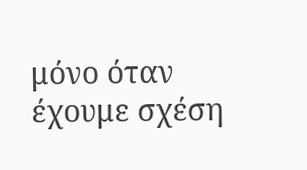μόνο όταν έχουμε σχέση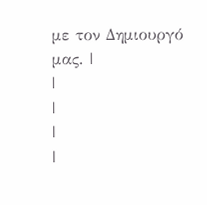με τον Δημιουργό
μας. |
|
|
|
|